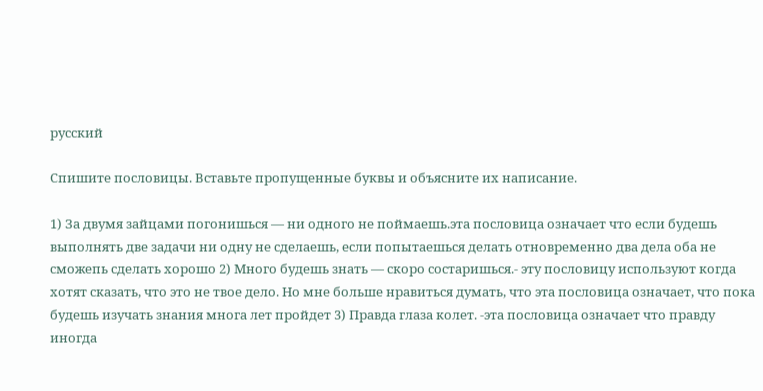русский

Спишите пословицы. Вставьте пропущенные буквы и объясните их написание.

1) За двумя зайцами погонишься — ни одного не поймаешь.эта пословица означает что если будешь выполнять две задачи ни одну не сделаешь, если попытаешься делать отновременно два дела оба не сможепь сделать хорошо 2) Много будешь знать — скоро состаришься.- эту пословицу используют когда хотят сказать, что это не твое дело. Но мне больше нравиться думать, что эта пословица означает, что пока будешь изучать знания многа лет пройдет 3) Правда глаза колет. -эта пословица означает что правду иногда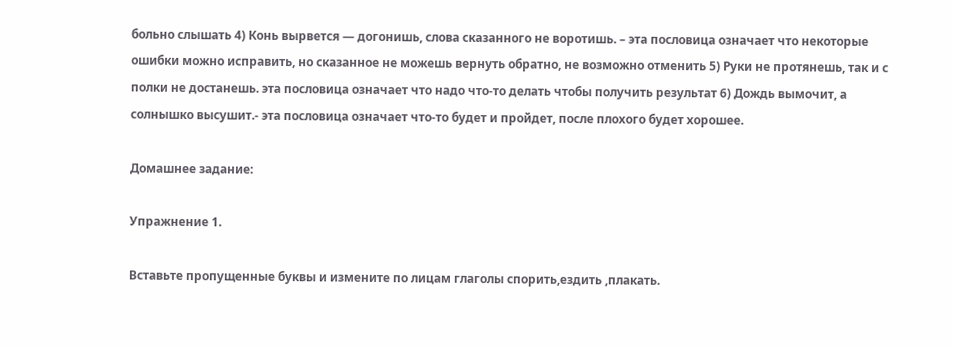больно слышать 4) Конь вырвется — догонишь, слова сказанного не воротишь. – эта пословица означает что некоторые ошибки можно исправить, но сказанное не можешь вернуть обратно, не возможно отменить 5) Руки не протянешь, так и с полки не достанешь. эта пословица означает что надо что-то делать чтобы получить результат 6) Дождь вымочит, а солнышко высушит.- эта пословица означает что-то будет и пройдет, после плохого будет хорошее.

Домашнее задание:

Упражнение 1.

Вставьте пропущенные буквы и измените по лицам глаголы спорить,ездить ,плакать.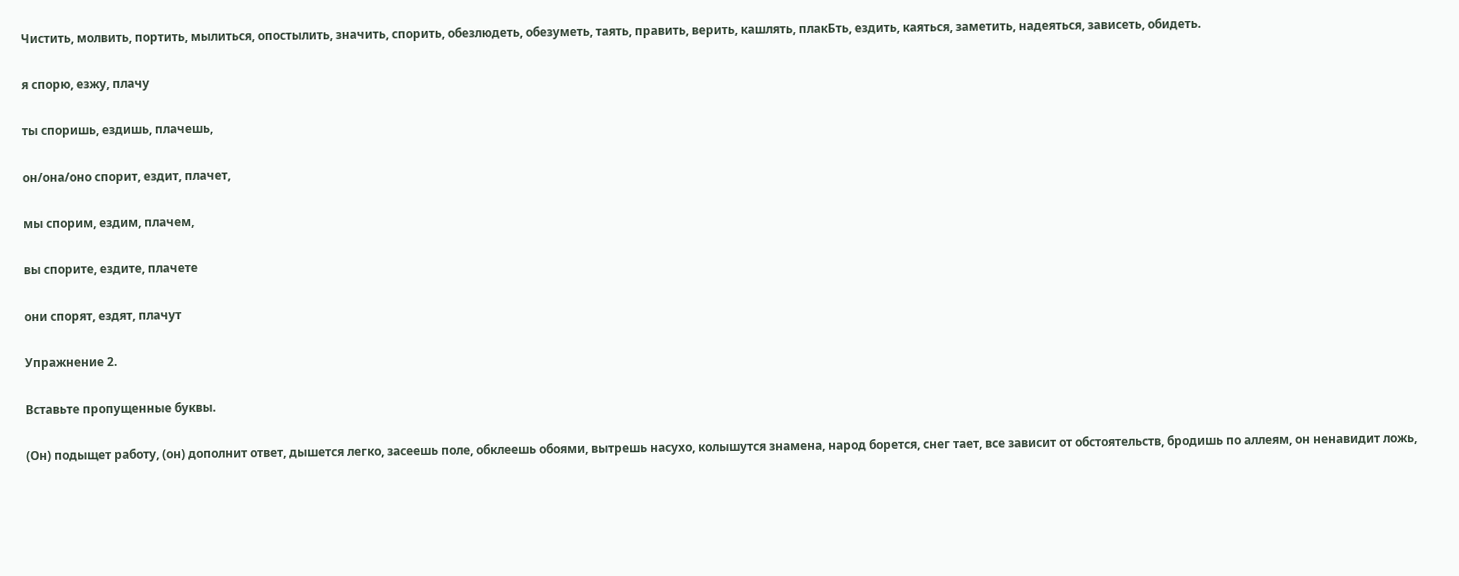Чистить, молвить, портить, мылиться, опостылить, значить, спорить, обезлюдеть, обезуметь, таять, править, верить, кашлять, плакБть, ездить, каяться, заметить, надеяться, зависеть, обидеть.

я спорю, езжу, плачу

ты споришь, ездишь, плачешь,

он/она/оно спорит, ездит, плачет,

мы спорим, ездим, плачем,

вы спорите, ездите, плачете

они спорят, ездят, плачут

Упражнение 2.

Вставьте пропущенные буквы.

(Он) подыщет работу, (он) дополнит ответ, дышется легко, засеешь поле, обклеешь обоями, вытрешь насухо, колышутся знамена, народ борется, снег тает, все зависит от обстоятельств, бродишь по аллеям, он ненавидит ложь,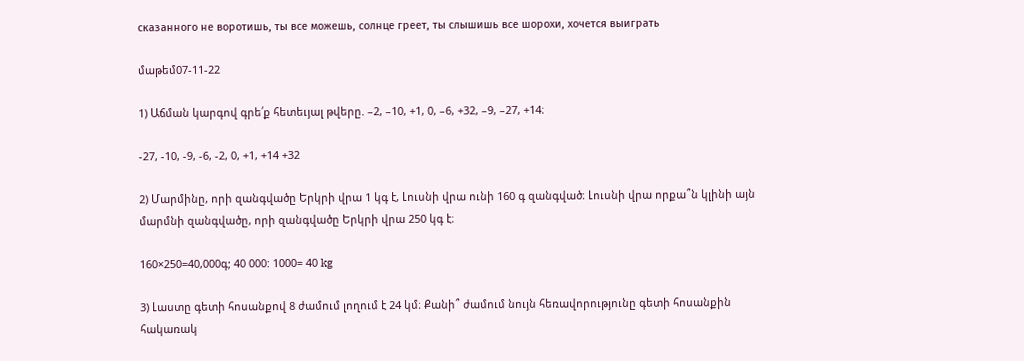сказанного не воротишь, ты все можешь, солнце греет, ты слышишь все шорохи, хочется выиграть

մաթեմ07-11-22

1) Աճման կարգով գրե՛ք հետեւյալ թվերը. –2, –10, +1, 0, –6, +32, –9, –27, +14։

-27, -10, -9, -6, -2, 0, +1, +14 +32

2) Մարմինը, որի զանգվածը Երկրի վրա 1 կգ է, Լուսնի վրա ունի 160 գ զանգված։ Լուսնի վրա որքա՞ն կլինի այն մարմնի զանգվածը, որի զանգվածը Երկրի վրա 250 կգ է։

160×250=40,000գ; 40 000: 1000= 40 kg

3) Լաստը գետի հոսանքով 8 ժամում լողում է 24 կմ։ Քանի՞ ժամում նույն հեռավորությունը գետի հոսանքին հակառակ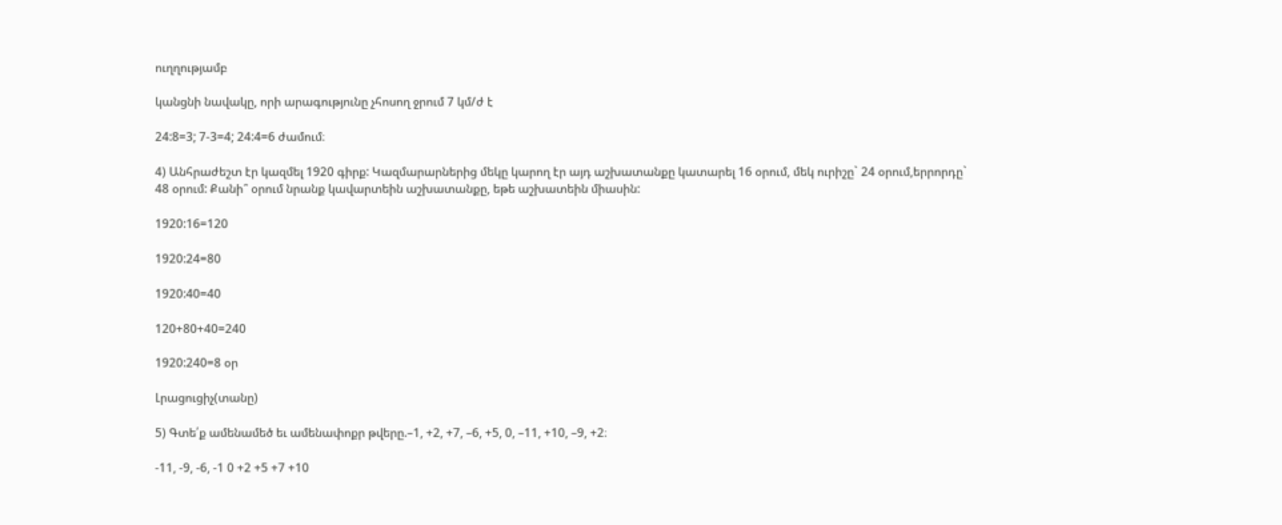ուղղությամբ

կանցնի նավակը, որի արագությունը չհոսող ջրում 7 կմ/ժ է

24:8=3; 7-3=4; 24:4=6 ժամում։

4) Անհրաժեշտ էր կազմել 1920 գիրք: Կազմարարներից մեկը կարող էր այդ աշխատանքը կատարել 16 օրում, մեկ ուրիշը` 24 օրում,երրորդը` 48 օրում: Քանի՞ օրում նրանք կավարտեին աշխատանքը, եթե աշխատեին միասին:

1920:16=120

1920:24=80

1920:40=40

120+80+40=240

1920:240=8 օր

Լրացուցիչ(տանը)

5) Գտե՛ք ամենամեծ եւ ամենափոքր թվերը.–1, +2, +7, –6, +5, 0, –11, +10, –9, +2։

-11, -9, -6, -1 0 +2 +5 +7 +10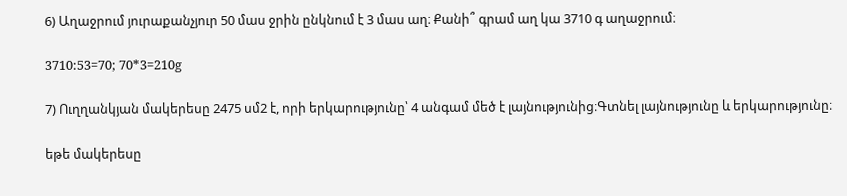6) Աղաջրում յուրաքանչյուր 50 մաս ջրին ընկնում է 3 մաս աղ։ Քանի՞ գրամ աղ կա 3710 գ աղաջրում։

3710:53=70; 70*3=210g

7) Ուղղանկյան մակերեսը 2475 սմ2 է, որի երկարությունը՝ 4 անգամ մեծ է լայնությունից։Գտնել լայնությունը և երկարությունը։

եթե մակերեսը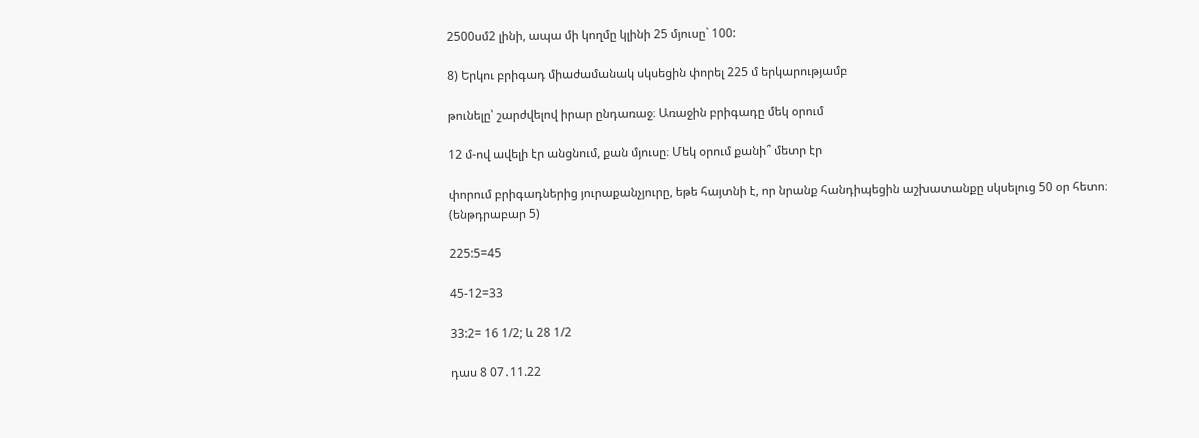2500սմ2 լինի, ապա մի կողմը կլինի 25 մյուսը` 100:

8) Երկու բրիգադ միաժամանակ սկսեցին փորել 225 մ երկարությամբ

թունելը՝ շարժվելով իրար ընդառաջ։ Առաջին բրիգադը մեկ օրում

12 մ-ով ավելի էր անցնում, քան մյուսը։ Մեկ օրում քանի՞ մետր էր

փորում բրիգադներից յուրաքանչյուրը, եթե հայտնի է, որ նրանք հանդիպեցին աշխատանքը սկսելուց 50 օր հետո։ (ենթդրաբար 5)

225:5=45

45-12=33

33:2= 16 1/2; և 28 1/2

դաս 8 07․11.22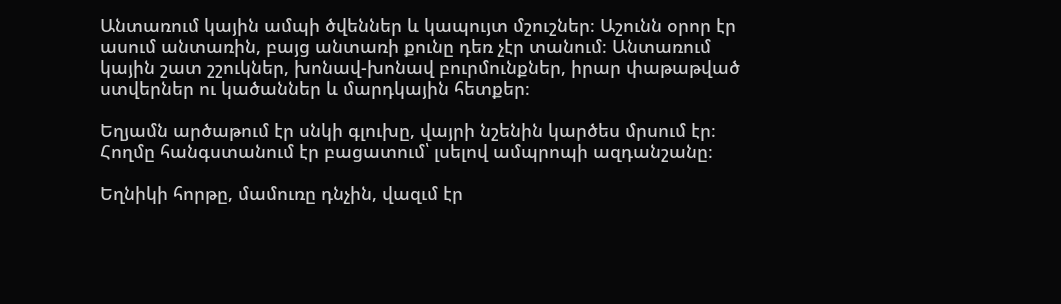Անտառում կային ամպի ծվեններ և կապույտ մշուշներ։ Աշունն օրոր էր ասում անտառին, բայց անտառի քունը դեռ չէր տանում։ Անտառում կային շատ շշուկներ, խոնավ-խոնավ բուրմունքներ, իրար փաթաթված ստվերներ ու կածաններ և մարդկային հետքեր։

Եղյամն արծաթում էր սնկի գլուխը, վայրի նշենին կարծես մրսում էր։ Հողմը հանգստանում էր բացատում՝ լսելով ամպրոպի ազդանշանը։

Եղնիկի հորթը, մամուռը դնչին, վազւմ էր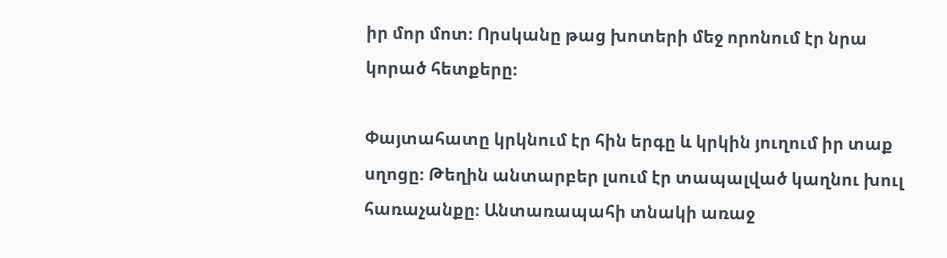իր մոր մոտ։ Որսկանը թաց խոտերի մեջ որոնում էր նրա կորած հետքերը։

Փայտահատը կրկնում էր հին երգը և կրկին յուղում իր տաք սղոցը։ Թեղին անտարբեր լսում էր տապալված կաղնու խուլ հառաչանքը։ Անտառապահի տնակի առաջ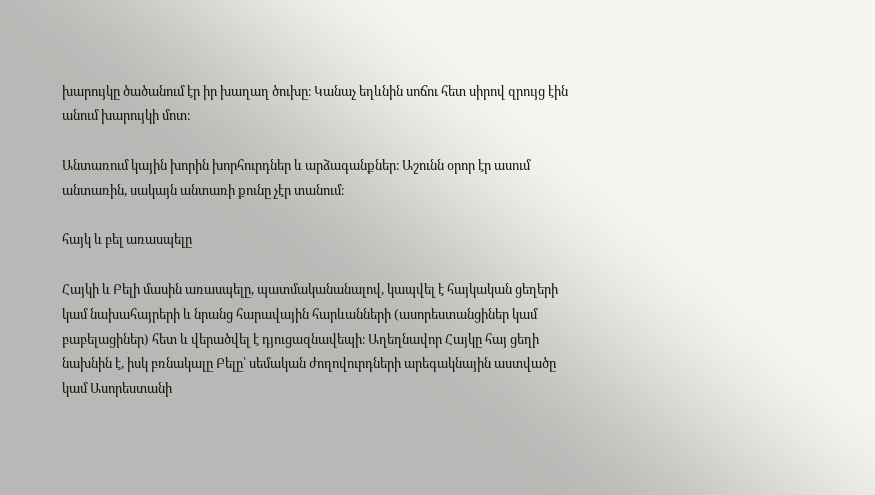խարույկը ծածանում էր իր խաղաղ ծուխը։ Կանաչ եղևնին սոճու հետ սիրով զրույց էին անում խարույկի մոտ։

Անտառում կային խորին խորհուրդներ և արձագանքներ։ Աշունն օրոր էր ասում անտառին, սակայն անտառի քունը չէր տանում։

հայկ և բել առասպելը

Հայկի և Բելի մասին առասպելը, պատմականանալով, կապվել է հայկական ցեղերի կամ նախահայրերի և նրանց հարավային հարևանների (ասորեստանցիներ կամ բաբելացիներ) հետ և վերածվել է դյուցազնավեպի։ Աղեղնավոր Հայկը հայ ցեղի նախնին է, իսկ բռնակալը Բելը՝ սեմական ժողովուրդների արեգակնային աստվածը կամ Ասորեստանի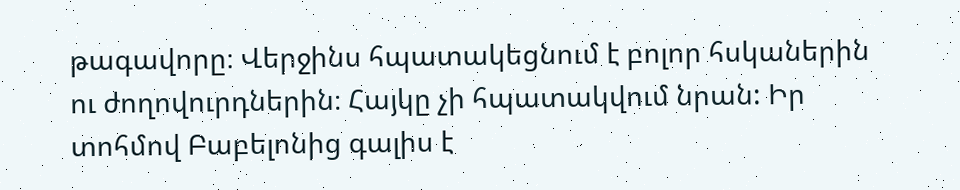թագավորը։ Վերջինս հպատակեցնում է բոլոր հսկաներին ու ժողովուրդներին։ Հայկը չի հպատակվում նրան: Իր տոհմով Բաբելոնից գալիս է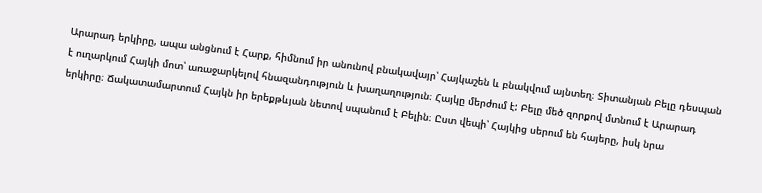Արարադ երկիրը, ապա անցնում է Հարք, հիմնում իր անունով բնակավայր՝ Հայկաշեն և բնակվում այնտեղ։ Տիտանյան Բելը դեսպան է ուղարկում Հայկի մոտ՝ առաջարկելով հնազանդություն և խաղաղություն։ Հայկը մերժում է: Բելը մեծ զորքով մտնում է Արարադ երկիրը։ Ճակատամարտում Հայկն իր երեքթևյան նետով սպանում է Բելին։ Ըստ վեպի՝ Հայկից սերում են հայերը, իսկ նրա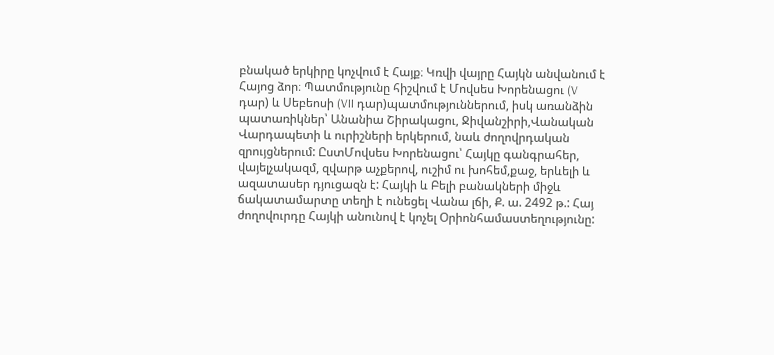բնակած երկիրը կոչվում է Հայք։ Կռվի վայրը Հայկն անվանում է Հայոց ձոր։ Պատմությունը հիշվում է Մովսես Խորենացու (V դար) և Սեբեոսի (VII դար)պատմություններում, իսկ առանձին պատառիկներ՝ Անանիա Շիրակացու, Ջիվանշիրի,Վանական Վարդապետի և ուրիշների երկերում, նաև ժողովրդական զրույցներում: ԸստՄովսես Խորենացու՝ Հայկը գանգրահեր, վայելչակազմ, զվարթ աչքերով, ուշիմ ու խոհեմ,քաջ, երևելի և ազատասեր դյուցազն է: Հայկի և Բելի բանակների միջև ճակատամարտը տեղի է ունեցել Վանա լճի, Ք. ա. 2492 թ.: Հայ ժողովուրդը Հայկի անունով է կոչել Օրիոնհամաստեղությունը: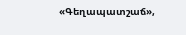«Գեղապատշաճ»,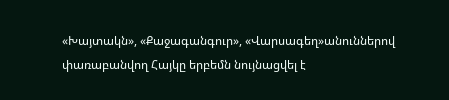«Խայտակն», «Քաջագանգուր», «Վարսագեղ»անուններով փառաբանվող Հայկը երբեմն նույնացվել է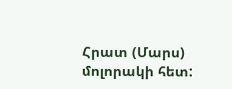Հրատ (Մարս) մոլորակի հետ: